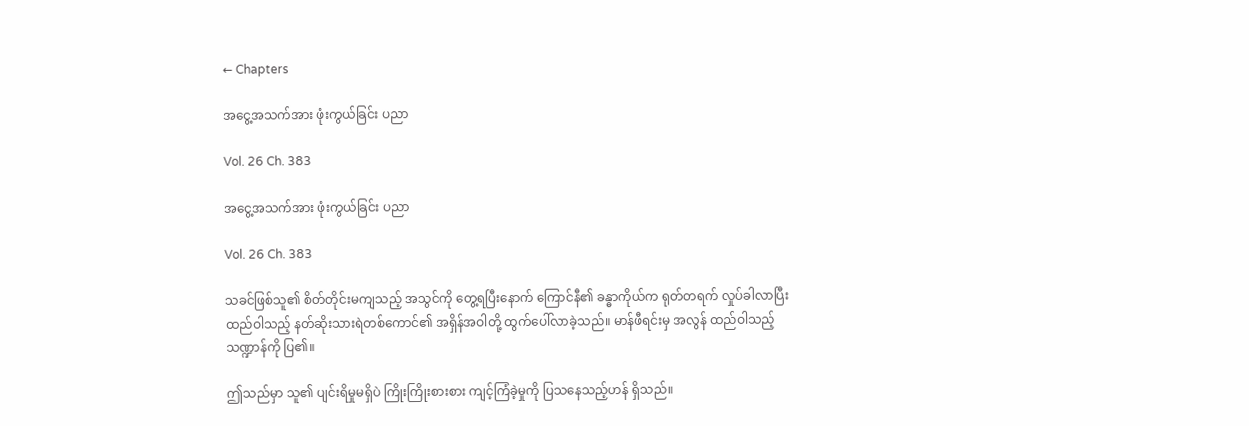← Chapters

အငွေ့အသက်အား ဖုံးကွယ်ခြင်း ပညာ

Vol. 26 Ch. 383

အငွေ့အသက်အား ဖုံးကွယ်ခြင်း ပညာ

Vol. 26 Ch. 383

သခင်ဖြစ်သူ၏ စိတ်တိုင်းမကျသည့် အသွင်ကို တွေ့ရပြီးနောက် ကြောင်နီ၏ ခန္ဓာကိုယ်က ရုတ်တရက် လှုပ်ခါလာပြီး ထည်ဝါသည့် နတ်ဆိုးသားရဲတစ်ကောင်၏ အရှိန်အဝါတို့ ထွက်ပေါ်လာခဲ့သည်။ မာန်ဖီရင်းမှ အလွန် ထည်ဝါသည့် သဏ္ဍာန်ကို ပြ၏။

ဤသည်မှာ သူ၏ ပျင်းရိမှုမရှိပဲ ကြိုးကြိုးစားစား ကျင့်ကြံခဲ့မှုကို ပြသနေသည့်ဟန် ရှိသည်။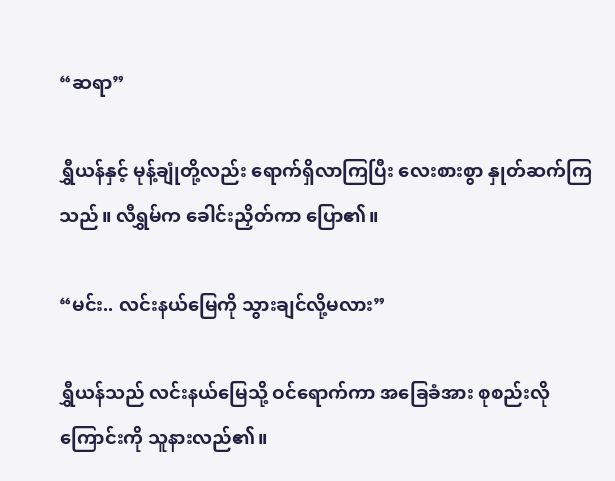“ဆရာ”

ရွှီယန်နှင့် မုန့်ချုံတို့လည်း ရောက်ရှိလာကြပြီး လေးစားစွာ နှုတ်ဆက်ကြသည်။ လီရွှမ်က ခေါင်းညှိတ်ကာ ပြော၏။

“မင်း.. လင်းနယ်မြေကို သွားချင်လို့မလား”

ရွှီယန်သည် လင်းနယ်မြေသို့ ဝင်ရောက်ကာ အခြေခံအား စုစည်းလိုကြောင်းကို သူနားလည်၏။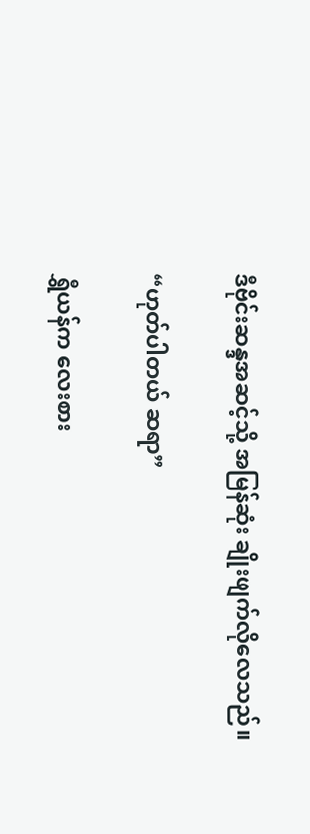ဒီဗိုင်းဆန္ဒအဆင့်သို့ အမြန်ဆုံး ချိုးဖျက်လိုလေသည်။

“ဟုတ်ပါတယ် ဆရာ”

ရွှီယန်က လေးစား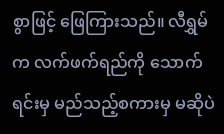စွာဖြင့် ဖြေကြားသည်။ လီရွှမ်က လက်ဖက်ရည်ကို သောက်ရင်းမှ မည်သည့်စကားမှ မဆိုပဲ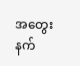အတွေးနက်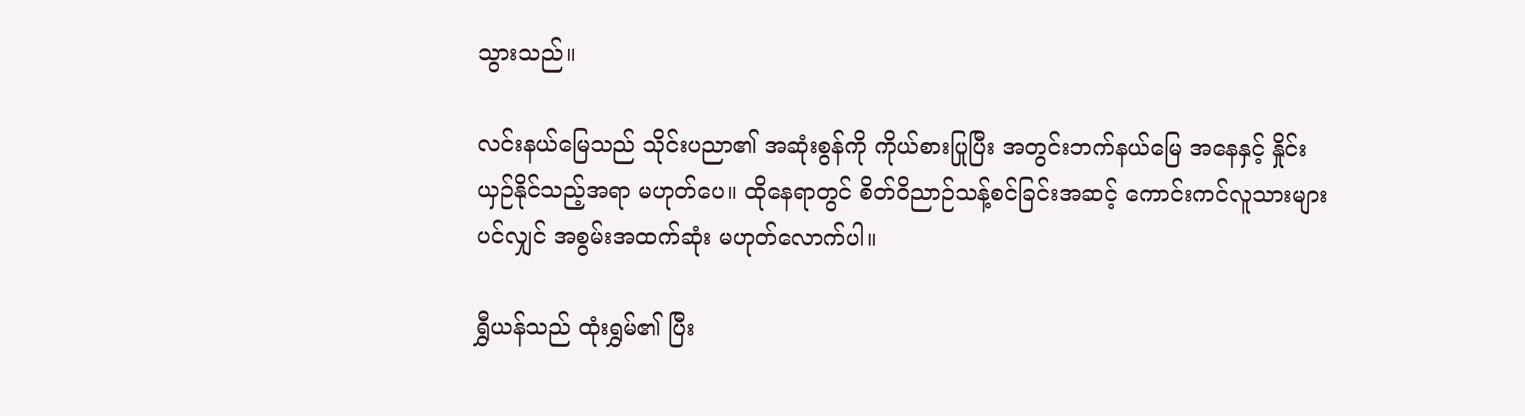သွားသည်။

လင်းနယ်မြေသည် သိုင်းပညာ၏ အဆုံးစွန်ကို ကိုယ်စားပြုပြီး အတွင်းဘက်နယ်မြေ အနေနှင့် နှိုင်းယှဉ်နိုင်သည့်အရာ မဟုတ်ပေ။ ထိုနေရာတွင် စိတ်ဝိညာဉ်သန့်စင်ခြင်းအဆင့် ကောင်းကင်လူသားများပင်လျှင် အစွမ်းအထက်ဆုံး မဟုတ်လောက်ပါ။

ရွှီယန်သည် ထုံးရွှမ်၏ ပြီး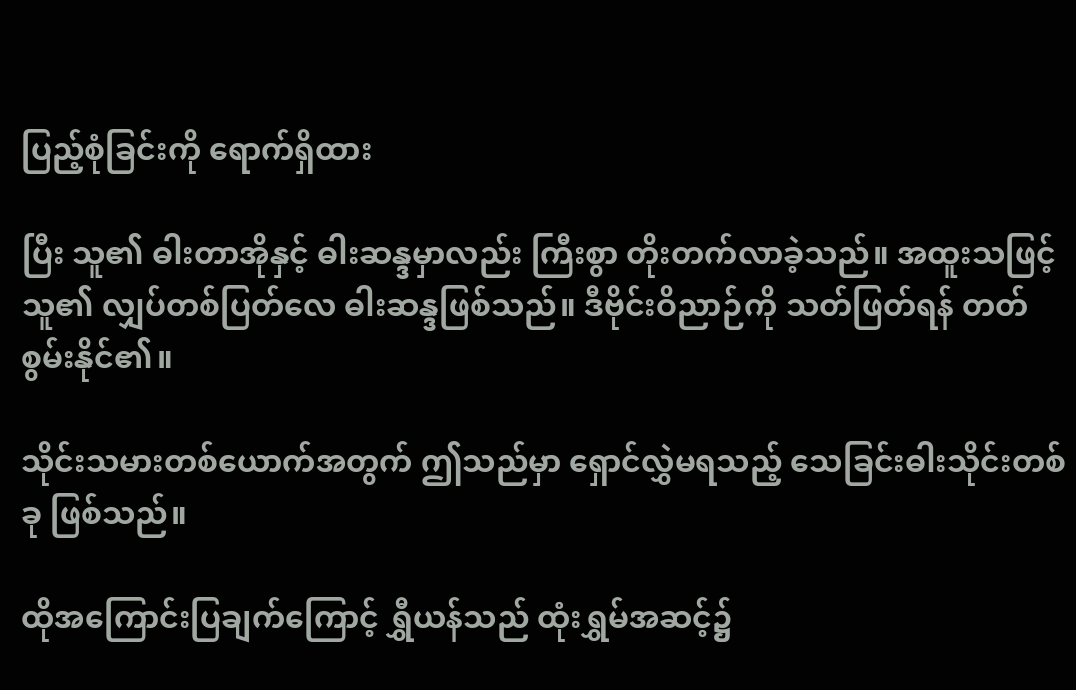ပြည့်စုံခြင်းကို ရောက်ရှိထား

ပြီး သူ၏ ဓါးတာအိုနှင့် ဓါးဆန္ဒမှာလည်း ကြီးစွာ တိုးတက်လာခဲ့သည်။ အထူးသဖြင့် သူ၏ လျှပ်တစ်ပြတ်လေ ဓါးဆန္ဒဖြစ်သည်။ ဒီဗိုင်းဝိညာဉ်ကို သတ်ဖြတ်ရန် တတ်စွမ်းနိုင်၏။

သိုင်းသမားတစ်ယောက်အတွက် ဤသည်မှာ ရှောင်လွှဲမရသည့် သေခြင်းဓါးသိုင်းတစ်ခု ဖြစ်သည်။

ထိုအကြောင်းပြချက်ကြောင့် ရွှီယန်သည် ထုံးရွှမ်အဆင့်၌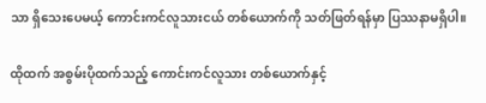သာ ရှိသေးပေမယ့် ကောင်းကင်လူသားငယ် တစ်ယောက်ကို သတ်ဖြတ်ရန်မှာ ပြဿနာမရှိပါ။

ထိုထက် အစွမ်းပိုထက်သည့် ကောင်းကင်လူသား တစ်ယောက်နှင့်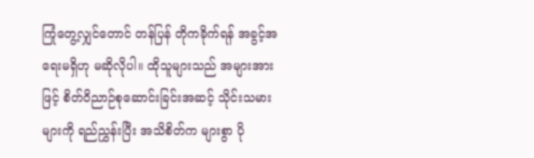ကြုံတွေ့လျှင်တောင် တန်ပြန် တိုကခိုက်ရန် အခွင့်အရေးမရှိဟု မဆိုလိုပါ။ ထိုသူများသည် အများအားဖြင့် စိတ်ဝိညာဉ်စုဆောင်းခြင်းအဆင့် သိုင်းသမားများကို ရည်ညွှန်းပြီး အသိစိတ်က များစွာ ပို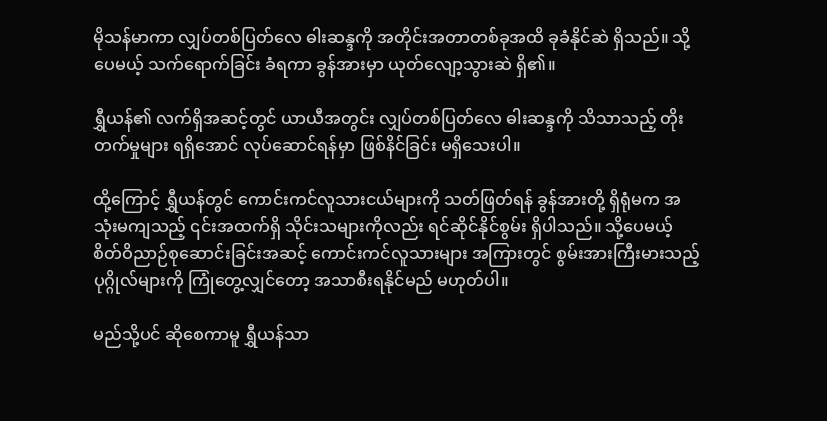မိုသန်မာကာ လျှပ်တစ်ပြတ်လေ ဓါးဆန္ဒကို အတိုင်းအတာတစ်ခုအထိ ခုခံနိုင်ဆဲ ရှိသည်။ သို့ပေမယ့် သက်ရောက်ခြင်း ခံရကာ ခွန်အားမှာ ယုတ်လျော့သွားဆဲ ရှိ၏။

ရွှီယန်၏ လက်ရှိအဆင့်တွင် ယာယီအတွင်း လျှပ်တစ်ပြတ်လေ ဓါးဆန္ဒကို သိသာသည့် တိုးတက်မှုများ ရရှိအောင် လုပ်ဆောင်ရန်မှာ ဖြစ်နိင်ခြင်း မရှိသေးပါ။

ထို့ကြောင့် ရွှီယန်တွင် ကောင်းကင်လူသားငယ်များကို သတ်ဖြတ်ရန် ခွန်အားတို့ ရှိရုံမက အသုံးမကျသည့် ၎င်းအထက်ရှိ သိုင်းသများကိုလည်း ရင်ဆိုင်နိုင်စွမ်း ရှိပါသည်။ သို့ပေမယ့် စိတ်ဝိညာဉ်စုဆောင်းခြင်းအဆင့် ကောင်းကင်လူသားများ အကြားတွင် စွမ်းအားကြီးမားသည့် ပုဂ္ဂိုလ်များကို ကြုံတွေ့လျှင်တော့ အသာစီးရနိုင်မည် မဟုတ်ပါ။

မည်သို့ပင် ဆိုစေကာမူ ရွှီယန်သာ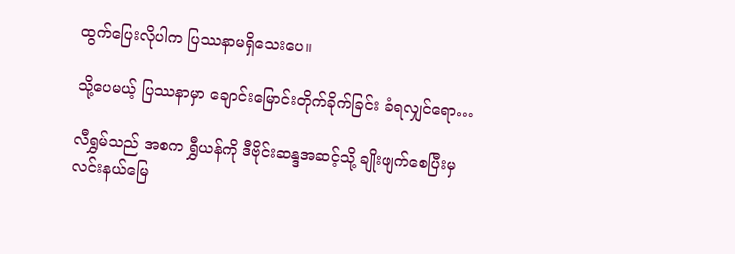ထွက်ပြေးလိုပါက ပြဿနာမရှိသေးပေ။

သို့ပေမယ့် ပြဿနာမှာ ချောင်းမြောင်းတိုက်ခိုက်ခြင်း ခံရလျှင်ရော…

လီရွှမ်သည် အစက ရွှီယန်ကို ဒီဗိုင်းဆန္ဒအဆင့်သို့ ချိုးဖျက်စေပြီးမှ လင်းနယ်မြေ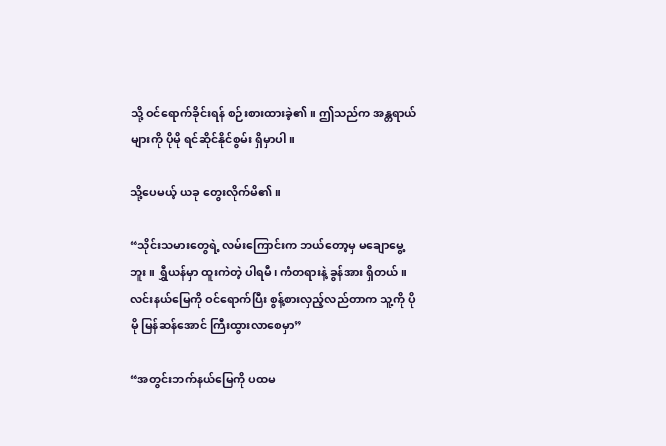သို့ ဝင်ရောက်ခိုင်းရန် စဉ်းစားထားခဲ့၏။ ဤသည်က အန္တရာယ်များကို ပိုမို ရင်ဆိုင်နိုင်စွမ်း ရှိမှာပါ။

သို့ပေမယ့် ယခု တွေးလိုက်မိ၏။

“သိုင်းသမားတွေရဲ့ လမ်းကြောင်းက ဘယ်တော့မှ မချောမွေ့ဘူး။ ရွှီယန်မှာ ထူးကဲတဲ့ ပါရမီ၊ ကံတရားနဲ့ ခွန်အား ရှိတယ်။ လင်းနယ်မြေကို ဝင်ရောက်ပြီး စွန့်စားလှည့်လည်တာက သူ့ကို ပိုမို မြန်ဆန်အောင် ကြီးထွားလာစေမှာ”

“အတွင်းဘက်နယ်မြေကို ပထမ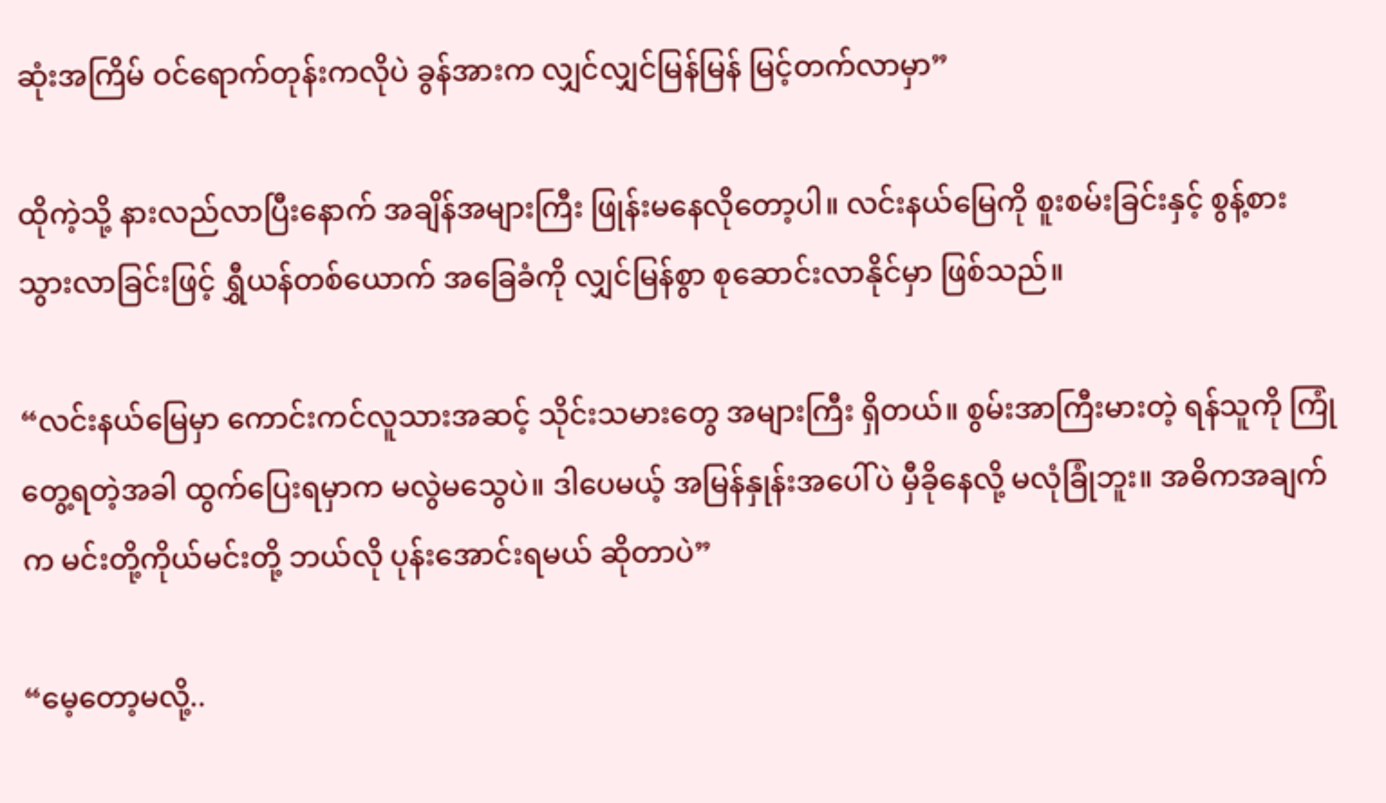ဆုံးအကြိမ် ဝင်ရောက်တုန်းကလိုပဲ ခွန်အားက လျှင်လျှင်မြန်မြန် မြင့်တက်လာမှာ”

ထိုကဲ့သို့ နားလည်လာပြီးနောက် အချိန်အများကြီး ဖြုန်းမနေလိုတော့ပါ။ လင်းနယ်မြေကို စူးစမ်းခြင်းနှင့် စွန့်စားသွားလာခြင်းဖြင့် ရွှီယန်တစ်ယောက် အခြေခံကို လျှင်မြန်စွာ စုဆောင်းလာနိုင်မှာ ဖြစ်သည်။

“လင်းနယ်မြေမှာ ကောင်းကင်လူသားအဆင့် သိုင်းသမားတွေ အများကြီး ရှိတယ်။ စွမ်းအာကြီးမားတဲ့ ရန်သူကို ကြုံတွေ့ရတဲ့အခါ ထွက်ပြေးရမှာက မလွဲမသွေပဲ။ ဒါပေမယ့် အမြန်နှုန်းအပေါ်ပဲ မှီခိုနေလို့ မလုံခြုံဘူး။ အဓိကအချက်က မင်းတို့ကိုယ်မင်းတို့ ဘယ်လို ပုန်းအောင်းရမယ် ဆိုတာပဲ”

“မေ့တော့မလို့..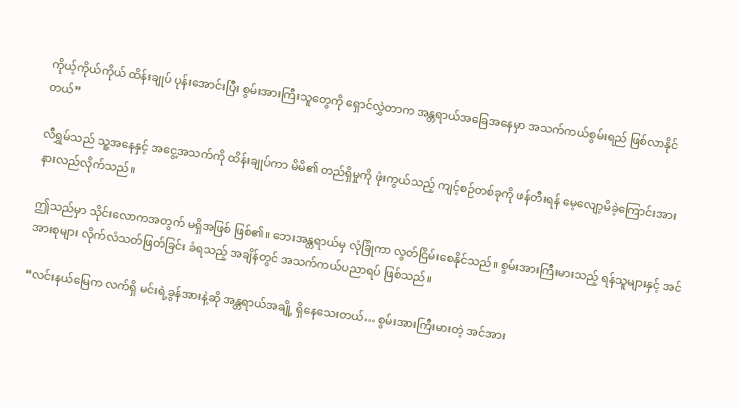ကိုယ့်ကိုယ်ကိုယ် ထိန်းချုပ် ပုန်းအောင်းပြီး စွမ်းအားကြီးသူတွေကို ရှောင်လွှဲတာက အန္တရာယ်အခြေအနေမှာ အသက်ကယ်စွမ်းရည် ဖြစ်လာနိုင်တယ်”

လီရွှမ်သည် သူ့အနေနှင့် အငွေ့အသက်ကို ထိန်းချုပ်ကာ မိမိ၏ တည်ရှိမှုကို ဖုံးကွယ်သည့် ကျင့်စဉ်တစ်ခုကို ဖန်တီးရန် မေ့လျော့မိခဲ့ကြောင်းအား နားလည်လိုက်သည်။

ဤသည်မှာ သိုင်းလောကအတွက် မရှိအဖြစ် ဖြစ်၏။ ဘေးအန္တရာယ်မှ လုံခြုံကာ လွတ်ငြိမ်းစေနိုင်သည်။ စွမ်းအားကြီးမားသည့် ရန်သူများနှင့် အင်အားစုများ လိုက်လံသတ်ဖြတ်ခြင်း ခံရသည့် အချိန်တွင် အသက်ကယ်ပညာရပ် ဖြစ်သည်။

“လင်းနယ်မြေက လက်ရှိ မင်းရဲ့ခွန်အားနဲ့ဆို အန္တရာယ်အချို့ ရှိနေသေးတယ်… စွမ်းအားကြီးမားတဲ့ အင်အား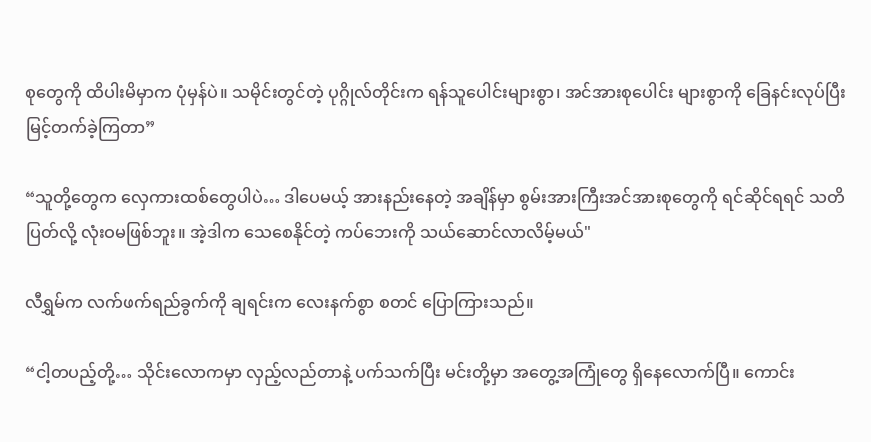စုတွေကို ထိပါးမိမှာက ပုံမှန်ပဲ။ သမိုင်းတွင်တဲ့ ပုဂ္ဂိုလ်တိုင်းက ရန်သူပေါင်းများစွာ၊ အင်အားစုပေါင်း များစွာကို ခြေနင်းလုပ်ပြီး မြင့်တက်ခဲ့ကြတာ”

“သူတို့တွေက လှေကားထစ်တွေပါပဲ… ဒါပေမယ့် အားနည်းနေတဲ့ အချိန်မှာ စွမ်းအားကြီးအင်အားစုတွေကို ရင်ဆိုင်ရရင် သတိပြတ်လို့ လုံးဝမဖြစ်ဘူး။ အဲ့ဒါက သေစေနိုင်တဲ့ ကပ်ဘေးကို သယ်ဆောင်လာလိမ့်မယ်"

လီရွှမ်က လက်ဖက်ရည်ခွက်ကို ချရင်းက လေးနက်စွာ စတင် ပြောကြားသည်။

“ငါ့တပည့်တို့… သိုင်းလောကမှာ လှည့်လည်တာနဲ့ ပက်သက်ပြီး မင်းတို့မှာ အတွေ့အကြုံတွေ ရှိနေလောက်ပြီ။ ကောင်း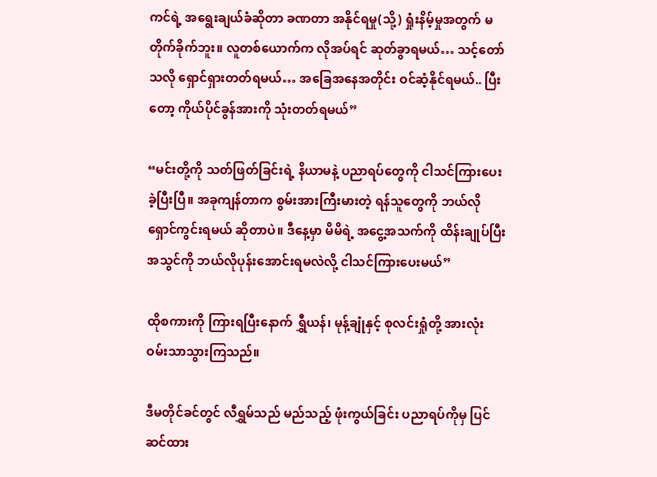ကင်ရဲ့ အရွေးချယ်ခံဆိုတာ ခဏတာ အနိုင်ရမှု(သို့) ရှုံးနိမ့်မှုအတွက် မတိုက်ခိုက်ဘူး။ လူတစ်ယောက်က လိုအပ်ရင် ဆုတ်ခွာရမယ်… သင့်တော်သလို ရှောင်ရှားတတ်ရမယ်… အခြေအနေအတိုင်း ဝင်ဆံ့နိုင်ရမယ်.. ပြီးတော့ ကိုယ်ပိုင်ခွန်အားကို သုံးတတ်ရမယ်”

“မင်းတို့ကို သတ်ဖြတ်ခြင်းရဲ့ နိယာမနဲ့ ပညာရပ်တွေကို ငါသင်ကြားပေးခဲ့ပြီးပြီ။ အခုကျန်တာက စွမ်းအားကြီးမားတဲ့ ရန်သူတွေကို ဘယ်လိုရှောင်ကွင်းရမယ် ဆိုတာပဲ။ ဒီနေ့မှာ မိမိရဲ့ အငွေ့အသက်ကို ထိန်းချုပ်ပြီး အသွင်ကို ဘယ်လိုပုန်းအောင်းရမလဲလို့ ငါသင်ကြားပေးမယ်”

ထိုစကားကို ကြားရပြီးနောက် ရွှီယန်၊ မုန့်ချုံနှင့် စုလင်းရှုံတို့ အားလုံး ဝမ်းသာသွားကြသည်။

ဒီမတိုင်ခင်တွင် လီရွှမ်သည် မည်သည့် ဖုံးကွယ်ခြင်း ပညာရပ်ကိုမှ ပြင်ဆင်ထား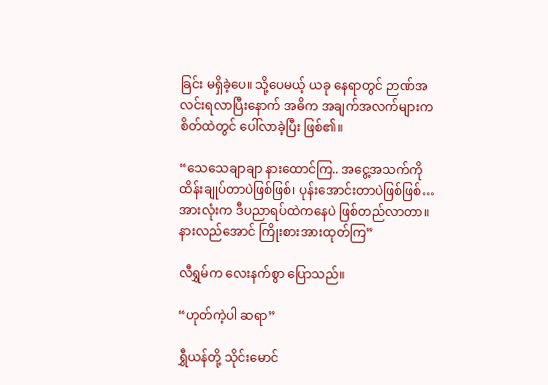ခြင်း မရှိခဲ့ပေ။ သို့ပေမယ့် ယခု နေရာတွင် ဉာဏ်အလင်းရလာပြီးနောက် အဓိက အချက်အလက်များက စိတ်ထဲတွင် ပေါ်လာခဲ့ပြီး ဖြစ်၏။

“သေသေချာချာ နားထောင်ကြ.. အငွေ့အသက်ကို ထိန်းချုပ်တာပဲဖြစ်ဖြစ်၊ ပုန်းအောင်းတာပဲဖြစ်ဖြစ်… အားလုံးက ဒီပညာရပ်ထဲကနေပဲ ဖြစ်တည်လာတာ။ နားလည်အောင် ကြိုးစားအားထုတ်ကြ”

လီရွှမ်က လေးနက်စွာ ပြောသည်။

“ဟုတ်ကဲ့ပါ ဆရာ”

ရွှီယန်တို့ သိုင်းမောင်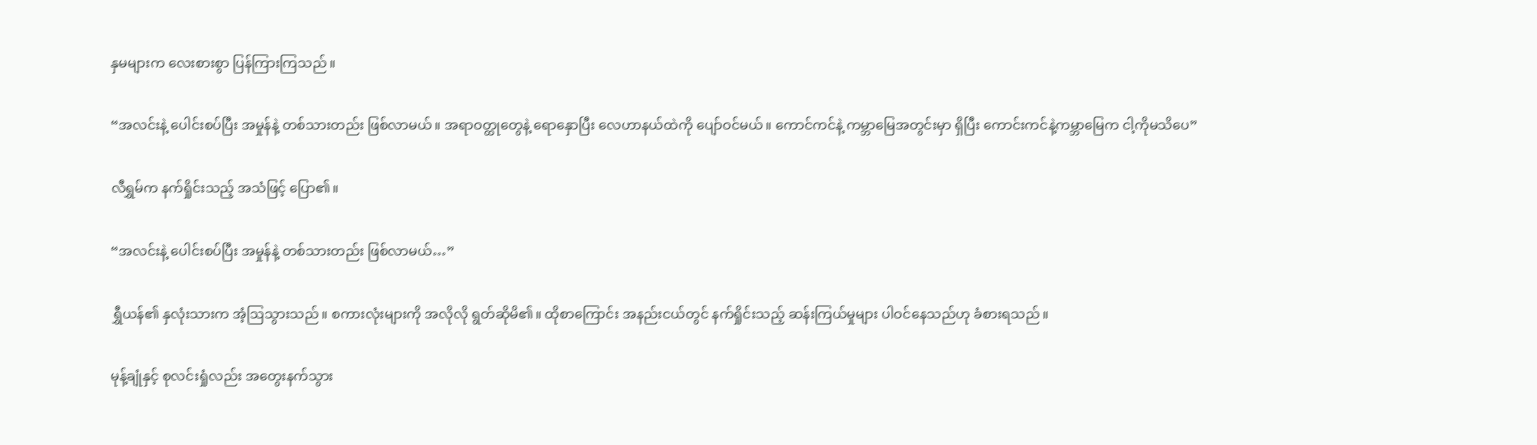နှမများက လေးစားစွာ ပြန်ကြားကြသည်။

“အလင်းနဲ့ ပေါင်းစပ်ပြီး အမှုန်နဲ့ တစ်သားတည်း ဖြစ်လာမယ်။ အရာဝတ္ထုတွေနဲ့ ရောနှောပြီး လေဟာနယ်ထဲကို ပျော်ဝင်မယ်။ ကောင်ကင်နဲ့ ကမ္ဘာမြေအတွင်းမှာ ရှိပြီး ကောင်းကင်နဲ့ကမ္ဘာမြေက ငါ့ကိုမသိပေ”

လီရွှမ်က နက်ရှိုင်းသည့် အသံဖြင့် ပြော၏။

“အလင်းနဲ့ ပေါင်းစပ်ပြီး အမှုန်နဲ့ တစ်သားတည်း ဖြစ်လာမယ်…”

ရွှီယန်၏ နှလုံးသားက အံ့ဩသွားသည်။ စကားလုံးများကို အလိုလို ရွတ်ဆိုမိ၏။ ထိုစာကြောင်း အနည်းငယ်တွင် နက်ရှိုင်းသည့် ဆန်းကြယ်မှုများ ပါဝင်နေသည်ဟု ခံစားရသည်။

မုန့်ချုံနှင့် စုလင်းရှုံလည်း အတွေးနက်သွား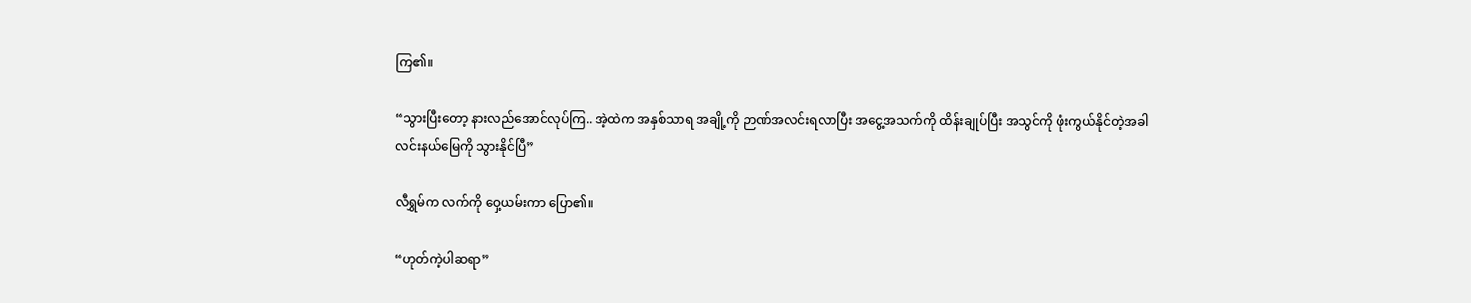ကြ၏။

“သွားပြီးတော့ နားလည်အောင်လုပ်ကြ.. အဲ့ထဲက အနှစ်သာရ အချို့ကို ဉာဏ်အလင်းရလာပြီး အငွေ့အသက်ကို ထိန်းချုပ်ပြီး အသွင်ကို ဖုံးကွယ်နိုင်တဲ့အခါ လင်းနယ်မြေကို သွားနိုင်ပြီ”

လီရွှမ်က လက်ကို ဝှေ့ယမ်းကာ ပြော၏။

“ဟုတ်ကဲ့ပါဆရာ”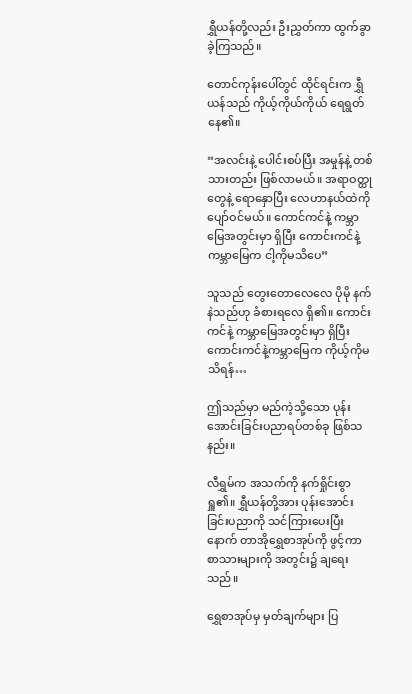ရွှီယန်တို့လည်း ဦးညွှတ်ကာ ထွက်ခွာခဲ့ကြသည်။

တောင်ကုန်းပေါ်တွင် ထိုင်ရင်းက ရွှီယန်သည် ကိုယ့်ကိုယ်ကိုယ် ရေရွတ်နေ၏။

“အလင်းနဲ့ ပေါင်းစပ်ပြီး အမှုန်နဲ့ တစ်သားတည်း ဖြစ်လာမယ်။ အရာဝတ္ထုတွေနဲ့ ရောနှောပြီး လေဟာနယ်ထဲကို ပျော်ဝင်မယ်။ ကောင်ကင်နဲ့ ကမ္ဘာမြေအတွင်းမှာ ရှိပြီး ကောင်းကင်နဲ့ကမ္ဘာမြေက ငါ့ကိုမသိပေ”

သူသည် တွေးတောလေလေ ပိုမို နက်နဲသည်ဟု ခံစားရလေ ရှိ၏။ ကောင်းကင်နဲ့ ကမ္ဘာမြေအတွင်းမှာ ရှိပြီး ကောင်းကင်နဲ့ကမ္ဘာမြေက ကိုယ့်ကိုမသိရန်…

ဤသည်မှာ မည်ကဲ့သို့သော ပုန်းအောင်းခြင်းပညာရပ်တစ်ခု ဖြစ်သနည်း။

လီရွှမ်က အသက်ကို နက်ရှိုင်းစွာ ရှူ၏။ ရွှီယန်တို့အား ပုန်းအောင်းခြင်းပညာကို သင်ကြားပေးပြီးနောက် တာအိုရွှေစာအုပ်ကို ဖွင့်ကာ စာသားများကို အတွင်း၌ ချရေးသည်။

ရွှေစာအုပ်မှ မှတ်ချက်များ ပြ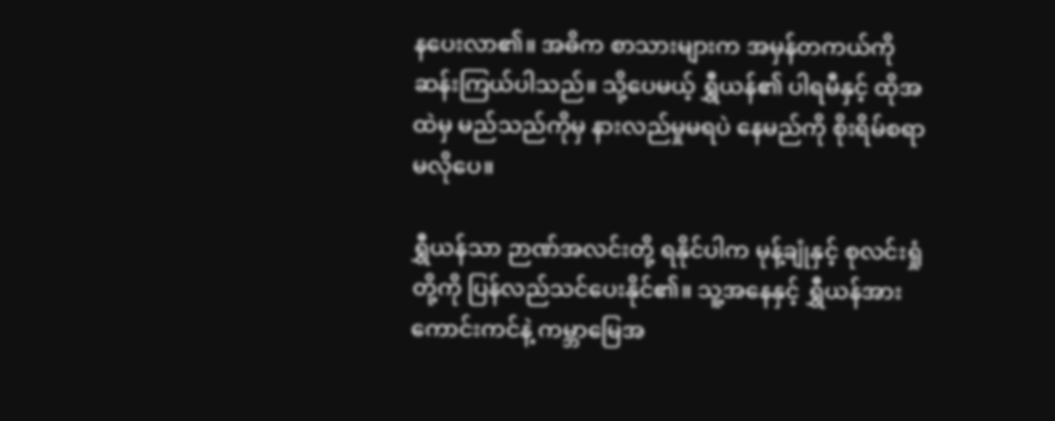နပေးလာ၏။ အဓိက စာသားများက အမှန်တကယ်ကို ဆန်းကြယ်ပါသည်။ သို့ပေမယ့် ရွှီယန်၏ ပါရမီနှင့် ထိုအထဲမှ မည်သည်ကိုမှ နားလည်မှုမရပဲ နေမည်ကို စိုးရိမ်စရာ မလိုပေ။

ရွှီယန်သာ ဉာဏ်အလင်းတို့ ရနိုင်ပါက မုန့်ချုံနှင့် စုလင်းရှုံတို့ကို ပြန်လည်သင်ပေးနိုင်၏။ သူ့အနေနှင့် ရွှီယန်အား ကောင်းကင်နဲ့ ကမ္ဘာမြေအ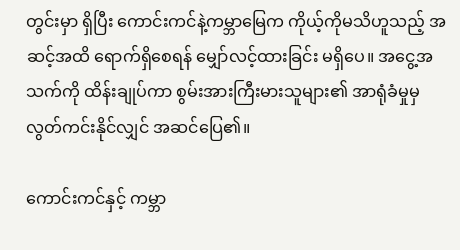တွင်းမှာ ရှိပြီး ကောင်းကင်နဲ့ကမ္ဘာမြေက ကိုယ့်ကိုမသိဟူသည့် အဆင့်အထိ ရောက်ရှိစေရန် မျှော်လင့်ထားခြင်း မရှိပေ။ အငွေ့အသက်ကို ထိန်းချုပ်ကာ စွမ်းအားကြီးမားသူများ၏ အာရုံခံမှုမှ လွတ်ကင်းနိုင်လျှင် အဆင်ပြေ၏။

ကောင်းကင်နှင့် ကမ္ဘာ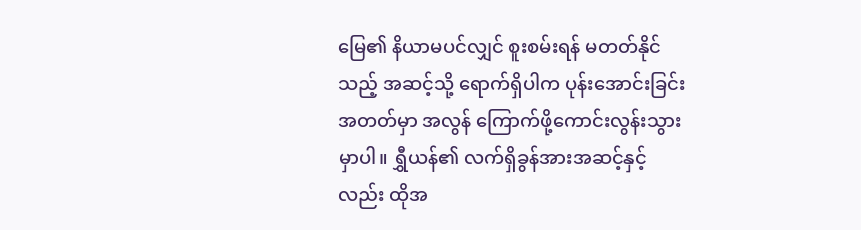မြေ၏ နိယာမပင်လျှင် စူးစမ်းရန် မတတ်နိုင်သည့် အဆင့်သို့ ရောက်ရှိပါက ပုန်းအောင်းခြင်းအတတ်မှာ အလွန် ကြောက်ဖို့ကောင်းလွန်းသွားမှာပါ။ ရွှီယန်၏ လက်ရှိခွန်အားအဆင့်နှင့်လည်း ထိုအ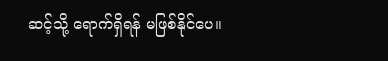ဆင့်သို့ ရောက်ရှိရန် မဖြစ်နိုင်ပေ။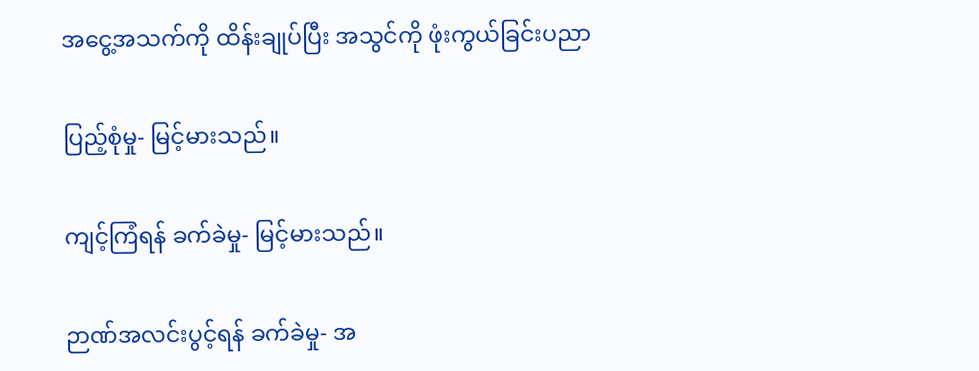အငွေ့အသက်ကို ထိန်းချုပ်ပြီး အသွင်ကို ဖုံးကွယ်ခြင်းပညာ

ပြည့်စုံမှု- မြင့်မားသည်။

ကျင့်ကြံရန် ခက်ခဲမှု- မြင့်မားသည်။

ဉာဏ်အလင်းပွင့်ရန် ခက်ခဲမှု- အ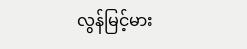လွန်မြင့်မား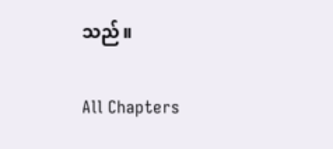သည်။

All Chapters